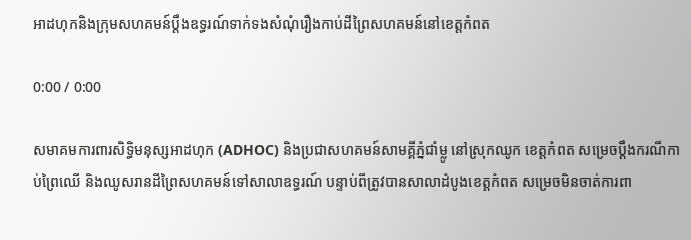អាដហុកនិងក្រុមសហគមន៍ប្ដឹងឧទ្ធរណ៍ទាក់ទងសំណុំរឿងកាប់ដីព្រៃសហគមន៍នៅខេត្តកំពត

0:00 / 0:00

សមាគមការពារសិទ្ធិមនុស្សអាដហុក (ADHOC) និងប្រជាសហគមន៍សាមគ្គីភ្នំជាំម្លូ នៅស្រុកឈូក ខេត្តកំពត សម្រេចប្ដឹងករណីកាប់ព្រៃឈើ និងឈូសរានដីព្រៃសហគមន៍ទៅសាលាឧទ្ធរណ៍ បន្ទាប់ពីត្រូវបានសាលាដំបូងខេត្តកំពត សម្រេចមិនចាត់ការពា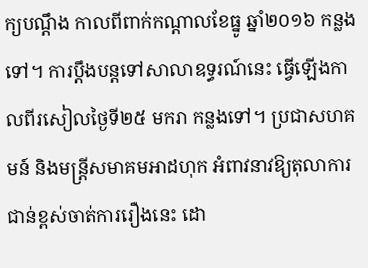ក្យបណ្ដឹង កាលពីពាក់កណ្ដាលខែធ្នូ ឆ្នាំ២០១៦ កន្លងទៅ។ ការប្ដឹងបន្តទៅសាលាឧទ្ធរណ៍នេះ ធ្វើឡើងកាលពីរសៀលថ្ងៃទី២៥ មករា កន្លងទៅ។ ប្រជាសហគមន៍ និងមន្ត្រីសមាគមអាដហុក អំពាវនាវឱ្យតុលាការជាន់ខ្ពស់ចាត់ការរឿងនេះ ដោ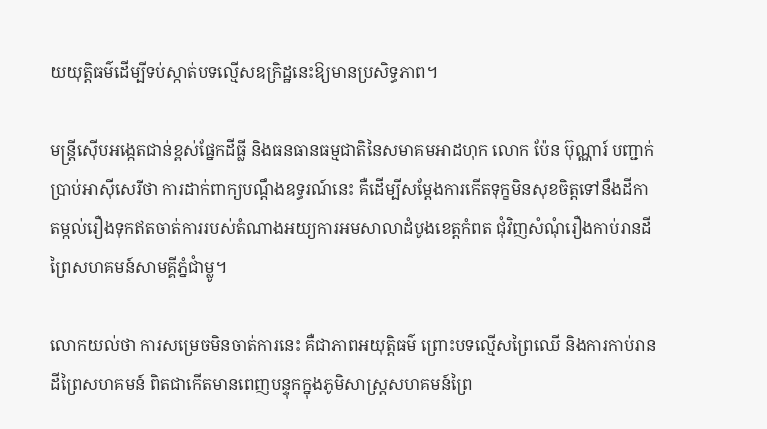យយុត្តិធម៌ដើម្បីទប់ស្កាត់បទល្មើសឧក្រិដ្ឋនេះឱ្យមានប្រសិទ្ធភាព។

មន្ត្រីស៊ើបអង្កេតជាន់ខ្ពស់ផ្នែកដីធ្លី និងធនធានធម្មជាតិនៃសមាគមអាដហុក លោក ប៉ែន ប៊ុណ្ណារ៍ បញ្ជាក់ប្រាប់អាស៊ីសេរីថា ការដាក់ពាក្យបណ្ដឹងឧទ្ធរណ៍នេះ គឺដើម្បីសម្ដែងការកើតទុក្ខមិនសុខចិត្តទៅនឹងដីកាតម្កល់រឿងទុកឥតចាត់ការរបស់តំណាងអយ្យការអមសាលាដំបូងខេត្តកំពត ជុំវិញសំណុំរឿងកាប់រានដីព្រៃសហគមន៍សាមគ្គីភ្នំជាំម្លូ។

លោកយល់ថា ការសម្រេចមិនចាត់ការនេះ គឺជាភាពអយុត្តិធម៌ ព្រោះបទល្មើសព្រៃឈើ និងការកាប់រានដីព្រៃសហគមន៍ ពិតជាកើតមានពេញបន្ទុកក្នុងភូមិសាស្ត្រសហគមន៍ព្រៃ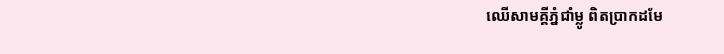ឈើសាមគ្គីភ្នំជាំម្លូ ពិតប្រាកដមែ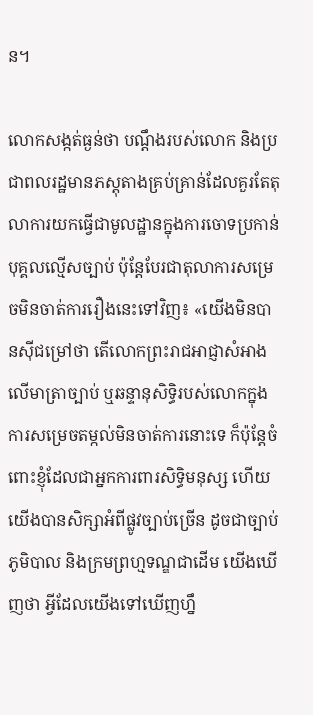ន។

លោកសង្កត់ធ្ងន់ថា បណ្ដឹងរបស់លោក និងប្រជាពលរដ្ឋមានភស្តុតាងគ្រប់គ្រាន់ដែលគួរតែតុលាការយកធ្វើជាមូលដ្ឋានក្នុងការចោទប្រកាន់បុគ្គលល្មើសច្បាប់ ប៉ុន្តែបែរជាតុលាការសម្រេចមិនចាត់ការរឿងនេះទៅវិញ៖ «យើងមិនបានស៊ីជម្រៅថា តើលោកព្រះរាជអាជ្ញាសំអាងលើមាត្រាច្បាប់ ឬឆន្ទានុសិទ្ធិរបស់លោកក្នុងការសម្រេចតម្កល់មិនចាត់ការនោះទេ ក៏ប៉ុន្តែចំពោះខ្ញុំដែលជាអ្នកការពារសិទ្ធិមនុស្ស ហើយយើងបានសិក្សាអំពីផ្លូវច្បាប់ច្រើន ដូចជាច្បាប់ភូមិបាល និងក្រមព្រហ្មទណ្ឌជាដើម យើងឃើញថា អ្វីដែលយើងទៅឃើញហ្នឹ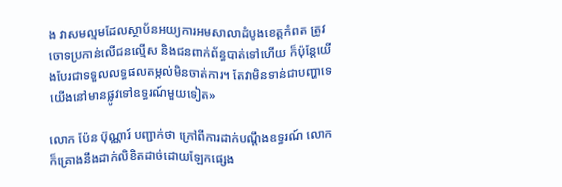ង វាសមល្មមដែលស្ថាប័នអយ្យការអមសាលាដំបូងខេត្តកំពត ត្រូវចោទប្រកាន់លើជនល្មើស និងជនពាក់ព័ន្ធបាត់ទៅហើយ ក៏ប៉ុន្តែយើងបែរជាទទួលលទ្ធផលតម្កល់មិនចាត់ការ។ តែវាមិនទាន់ជាបញ្ហាទេ យើងនៅមានផ្លូវទៅឧទ្ធរណ៍មួយទៀត»

លោក ប៉ែន ប៊ុណ្ណារ៍ បញ្ជាក់ថា ក្រៅពីការដាក់បណ្ដឹងឧទ្ធរណ៍ លោកក៏គ្រោងនឹងដាក់លិខិតដាច់ដោយឡែកផ្សេង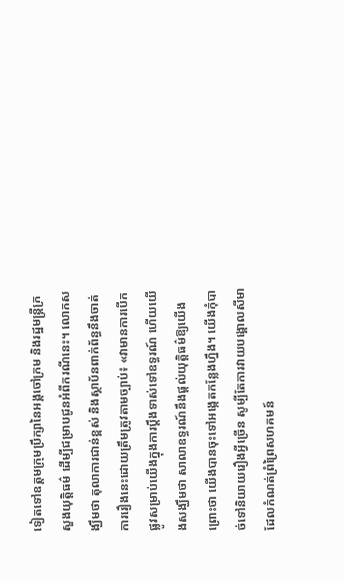ទៀតទៅឧត្ដមក្រុមប្រឹក្សានៃអង្គចៅក្រម និងរដ្ឋមន្ត្រីក្រសួងយុត្តិធម៌ ដើម្បីជម្រាបជូនអំពីករណីនេះ។ លោកសង្ឃឹមថា តុលាការជាន់ខ្ពស់ និងស្ថាប័នពាក់ព័ន្ធនឹងចាត់ការរឿងនេះដោយត្រឹមត្រូវតាមច្បាប់៖ «វាមានការបើកផ្លូវសម្រាប់យើងក្នុងការប្ដឹងទាស់ទៅឧទ្ធរណ៍ ហើយយើងសង្ឃឹមថា សាលាឧទ្ធរណ៍នឹងផ្ដល់យុត្តិធម៌ឱ្យយើង ព្រោះថា យើងបានចុះទៅអង្កេតកន្លែងហ្នឹង។ យើងកុំបាច់ទៅនិយាយរឿងអ្វីច្រើន សូម្បីតែការវាយបង្គោលសីមាដែលកំណត់ព្រំព្រៃសហគមន៍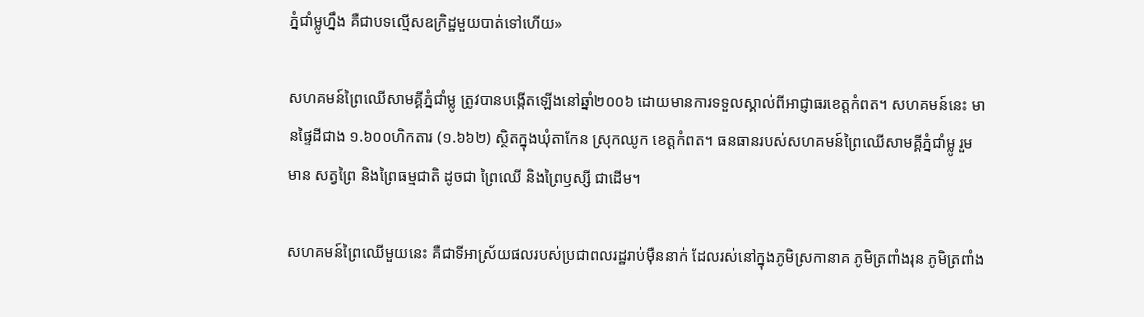ភ្នំជាំម្លូហ្នឹង គឺជាបទល្មើសឧក្រិដ្ឋមួយបាត់ទៅហើយ»

សហគមន៍ព្រៃឈើសាមគ្គីភ្នំជាំម្លូ ត្រូវបានបង្កើតឡើងនៅឆ្នាំ២០០៦ ដោយមានការទទួលស្គាល់ពីអាជ្ញាធរខេត្តកំពត។ សហគមន៍នេះ មានផ្ទៃដីជាង ១.៦០០ហិកតារ (១.៦៦២) ស្ថិតក្នុងឃុំតាកែន ស្រុកឈូក ខេត្តកំពត។ ធនធានរបស់សហគមន៍ព្រៃឈើសាមគ្គីភ្នំជាំម្លូ រួមមាន សត្វព្រៃ និងព្រៃធម្មជាតិ ដូចជា ព្រៃឈើ និងព្រៃឫស្សី ជាដើម។

សហគមន៍ព្រៃឈើមួយនេះ គឺជាទីអាស្រ័យផលរបស់ប្រជាពលរដ្ឋរាប់ម៉ឺននាក់ ដែលរស់នៅក្នុងភូមិស្រកានាគ ភូមិត្រពាំងរុន ភូមិត្រពាំង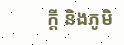ក្តី និងភូមិ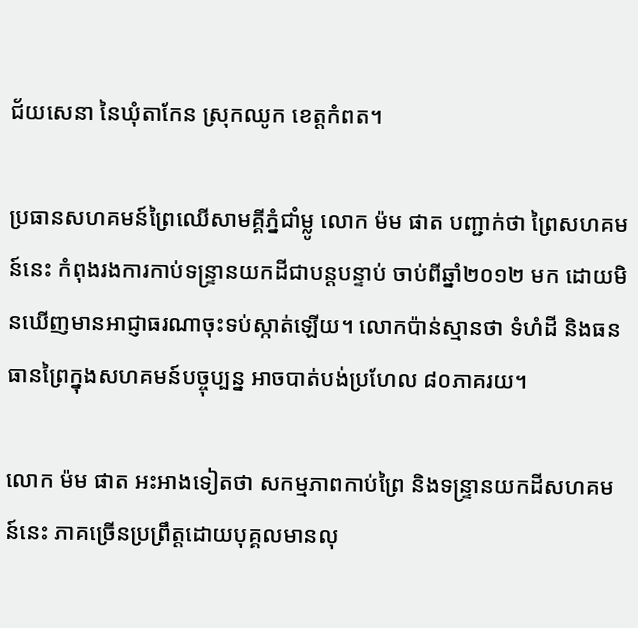ជ័យសេនា នៃឃុំតាកែន ស្រុកឈូក ខេត្តកំពត។

ប្រធានសហគមន៍ព្រៃឈើសាមគ្គីភ្នំជាំម្លូ លោក ម៉ម ផាត បញ្ជាក់ថា ព្រៃសហគមន៍នេះ កំពុងរងការកាប់ទន្ទ្រានយកដីជាបន្តបន្ទាប់ ចាប់ពីឆ្នាំ២០១២ មក ដោយមិនឃើញមានអាជ្ញាធរណាចុះទប់ស្កាត់ឡើយ។ លោកប៉ាន់ស្មានថា ទំហំដី និងធនធានព្រៃក្នុងសហគមន៍បច្ចុប្បន្ន អាចបាត់បង់ប្រហែល ៨០ភាគរយ។

លោក ម៉ម ផាត អះអាងទៀតថា សកម្មភាពកាប់ព្រៃ និងទន្ទ្រានយកដីសហគមន៍នេះ ភាគច្រើនប្រព្រឹត្តដោយបុគ្គលមានលុ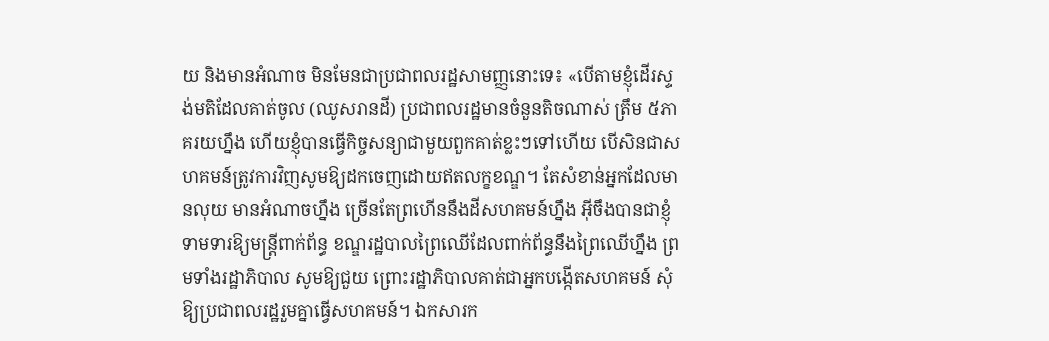យ និងមានអំណាច មិនមែនជាប្រជាពលរដ្ឋសាមញ្ញនោះទេ៖ «បើតាមខ្ញុំដើរស្ទង់មតិដែលគាត់ចូល (ឈូសរានដី) ប្រជាពលរដ្ឋមានចំនួនតិចណាស់ ត្រឹម ៥ភាគរយហ្នឹង ហើយខ្ញុំបានធ្វើកិច្ចសន្យាជាមួយពួកគាត់ខ្លះៗទៅហើយ បើសិនជាសហគមន៍ត្រូវការវិញសូមឱ្យដកចេញដោយឥតលក្ខខណ្ឌ។ តែសំខាន់អ្នកដែលមានលុយ មានអំណាចហ្នឹង ច្រើនតែព្រហើននឹងដីសហគមន៍ហ្នឹង អ៊ីចឹងបានជាខ្ញុំទាមទារឱ្យមន្ត្រីពាក់ព័ន្ធ ខណ្ឌរដ្ឋបាលព្រៃឈើដែលពាក់ព័ន្ធនឹងព្រៃឈើហ្នឹង ព្រមទាំងរដ្ឋាភិបាល សូមឱ្យជួយ ព្រោះរដ្ឋាភិបាលគាត់ជាអ្នកបង្កើតសហគមន៍ សុំឱ្យប្រជាពលរដ្ឋរួមគ្នាធ្វើសហគមន៍។ ឯកសារក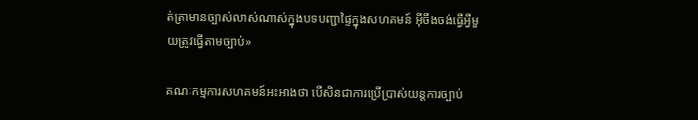ត់ត្រាមានច្បាស់លាស់ណាស់ក្នុងបទបញ្ជាផ្ទៃក្នុងសហគមន៍ អ៊ីចឹងចង់ធ្វើអ្វីមួយត្រូវធ្វើតាមច្បាប់»

គណៈកម្មការសហគមន៍អះអាងថា បើសិនជាការប្រើប្រាស់យន្តការច្បាប់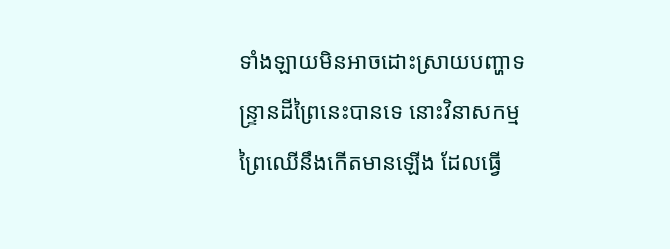ទាំងឡាយមិនអាចដោះស្រាយបញ្ហាទន្ទ្រានដីព្រៃនេះបានទេ នោះវិនាសកម្មព្រៃឈើនឹងកើតមានឡើង ដែលធ្វើ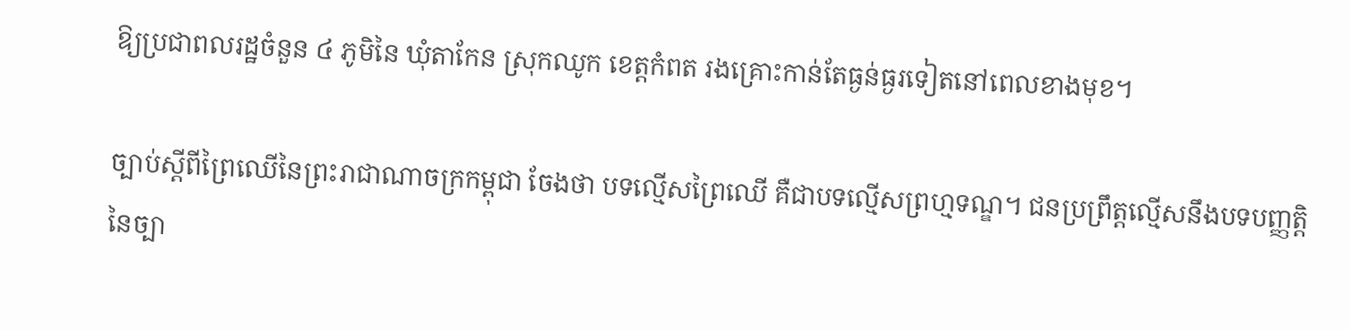ឱ្យប្រជាពលរដ្ឋចំនួន ៤ ភូមិនៃ ឃុំតាកែន ស្រុកឈូក ខេត្តកំពត រងគ្រោះកាន់តែធ្ងន់ធ្ងរទៀតនៅពេលខាងមុខ។

ច្បាប់ស្ដីពីព្រៃឈើនៃព្រះរាជាណាចក្រកម្ពុជា ចែងថា បទល្មើសព្រៃឈើ គឺជាបទល្មើសព្រហ្មទណ្ឌ។ ជនប្រព្រឹត្តល្មើសនឹងបទបញ្ញត្តិនៃច្បា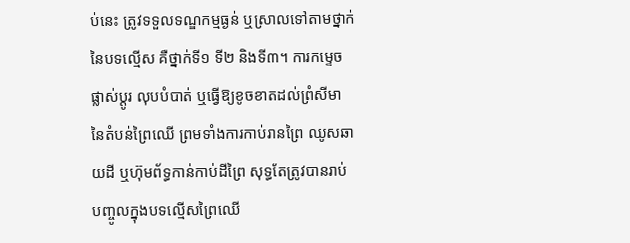ប់នេះ ត្រូវទទួលទណ្ឌកម្មធ្ងន់ ឬស្រាលទៅតាមថ្នាក់នៃបទល្មើស គឺថ្នាក់ទី១ ទី២ និងទី៣។ ការកម្ទេច ផ្លាស់ប្ដូរ លុបបំបាត់ ឬធ្វើឱ្យខូចខាតដល់ព្រំសីមានៃតំបន់ព្រៃឈើ ព្រមទាំងការកាប់រានព្រៃ ឈូសឆាយដី ឬហ៊ុមព័ទ្ធកាន់កាប់ដីព្រៃ សុទ្ធតែត្រូវបានរាប់បញ្ចូលក្នុងបទល្មើសព្រៃឈើ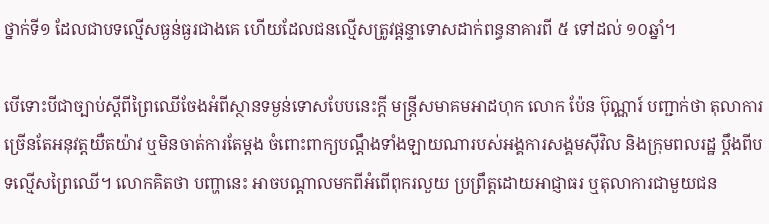ថ្នាក់ទី១ ដែលជាបទល្មើសធ្ងន់ធ្ងរជាងគេ ហើយដែលជនល្មើសត្រូវផ្ដន្ទាទោសដាក់ពន្ធនាគារពី ៥ ទៅដល់ ១០ឆ្នាំ។

បើទោះបីជាច្បាប់ស្ដីពីព្រៃឈើចែងអំពីស្ថានទម្ងន់ទោសបែបនេះក្ដី មន្ត្រីសមាគមអាដហុក លោក ប៉ែន ប៊ុណ្ណារ៍ បញ្ជាក់ថា តុលាការច្រើនតែអនុវត្តយឺតយ៉ាវ ឬមិនចាត់ការតែម្ដង ចំពោះពាក្យបណ្ដឹងទាំងឡាយណារបស់អង្គការសង្គមស៊ីវិល និងក្រុមពលរដ្ឋ ប្ដឹងពីបទល្មើសព្រៃឈើ។ លោកគិតថា បញ្ហានេះ អាចបណ្ដាលមកពីអំពើពុករលួយ ប្រព្រឹត្តដោយអាជ្ញាធរ ឬតុលាការជាមួយជន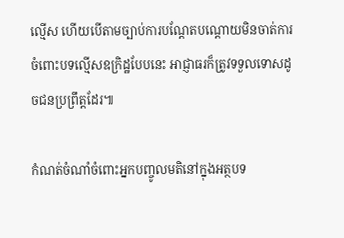ល្មើស ហើយបើតាមច្បាប់ការបណ្ដែតបណ្ដោយមិនចាត់ការចំពោះបទល្មើសឧក្រិដ្ឋបែបនេះ អាជ្ញាធរក៏ត្រូវទទួលទោសដូចជនប្រព្រឹត្តដែរ៕

កំណត់ចំណាំចំពោះអ្នកបញ្ចូលមតិនៅក្នុងអត្ថបទ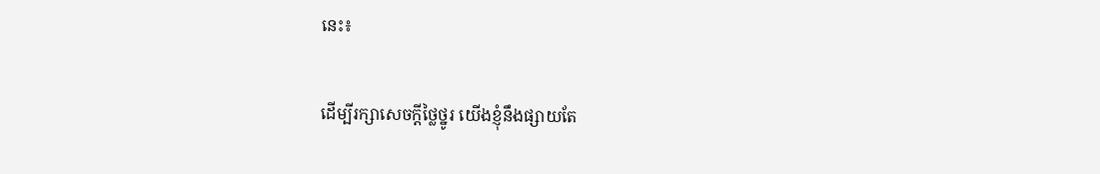នេះ៖

ដើម្បីរក្សាសេចក្ដីថ្លៃថ្នូរ យើងខ្ញុំនឹងផ្សាយតែ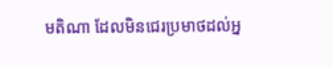មតិណា ដែលមិនជេរប្រមាថដល់អ្ន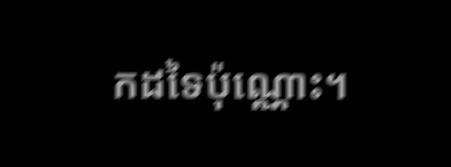កដទៃប៉ុណ្ណោះ។